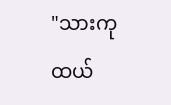"သားကု
ထယ်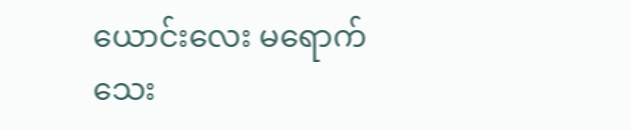ယောင်းလေး မရောက်
သေး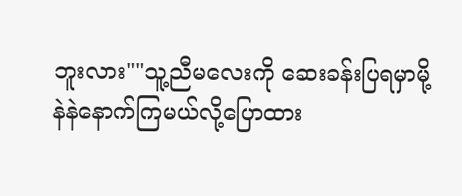ဘူးလား""သူ့ညီမလေးကို ဆေးခန်းပြရမှာမို့
နဲနဲနောက်ကြမယ်လို့ပြောထား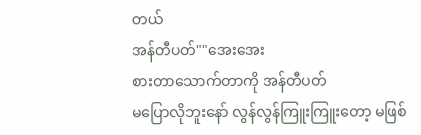တယ်
အန်တီပတ်""အေးအေး
စားတာသောက်တာကို အန်တီပတ်
မပြောလိုဘူးနော် လွန်လွန်ကြူးကြူးတော့ မဖြစ်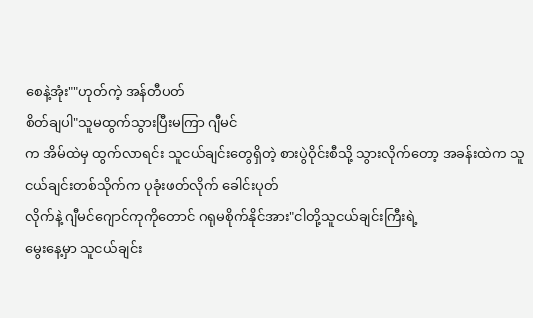စေနဲ့အုံး""ဟုတ်ကဲ့ အန်တီပတ်
စိတ်ချပါ"သူမထွက်သွားပြီးမကြာ ဂျီမင်
က အိမ်ထဲမှ ထွက်လာရင်း သူငယ်ချင်းတွေရှိတဲ့ စားပွဲဝိုင်းစီသို့ သွားလိုက်တော့ အခန်းထဲက သူငယ်ချင်းတစ်သိုက်က ပုခုံးဖတ်လိုက် ခေါင်းပုတ်
လိုက်နဲ့ ဂျီမင်ဂျောင်ကုကိုတောင် ဂရုမစိုက်နိုင်အား"ငါတို့သူငယ်ချင်းကြီးရဲ့
မွေးနေ့မှာ သူငယ်ချင်း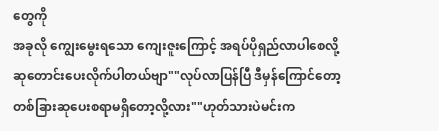တွေကို
အခုလို ကျွေးမွေးရသော ကျေးဇူးကြောင့် အရပ်ပိုရှည်လာပါစေလို့
ဆုတောင်းပေးလိုက်ပါတယ်ဗျာ""လုပ်လာပြန်ပြီ ဒီမှန်ကြောင်တော့
တစ်ခြားဆုပေးစရာမရှိတော့လို့လား""ဟုတ်သားပဲမင်းက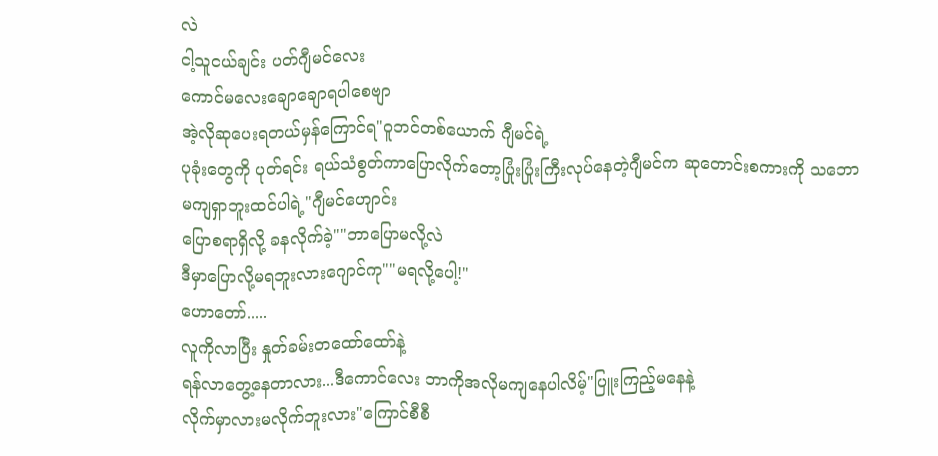လဲ
ငါ့သူငယ်ချင်း ပတ်ဂျီမင်လေး
ကောင်မလေးချောချောရပါစေဗျာ
အဲ့လိုဆုပေးရတယ်မှန်ကြောင်ရ"ဝူဘင်တစ်ယောက် ဂျီမင်ရဲ့
ပုခုံးတွေကို ပုတ်ရင်း ရယ်သံစွတ်ကာပြောလိုက်တော့ပြုံးပြုံးကြီးလုပ်နေတဲ့ဂျီမင်က ဆုတောင်းစကားကို သဘော
မကျရှာဘူးထင်ပါရဲ့"ဂျီမင်ဟျောင်း
ပြောစရာရှိလို့ ခနလိုက်ခဲ့""ဘာပြောမလို့လဲ
ဒီမှာပြောလို့မရဘူးလားဂျောင်ကု""မရလို့ပေါ့!"
ဟောတော်.....
လူကိုလာပြီး နှုတ်ခမ်းတထော်ထော်နဲ့
ရန်လာတွေ့နေတာလား...ဒီကောင်လေး ဘာကိုအလိုမကျနေပါလိမ့်"ပြူးကြည့်မနေနဲ့
လိုက်မှာလားမလိုက်ဘူးလား"ကြောင်စီစီ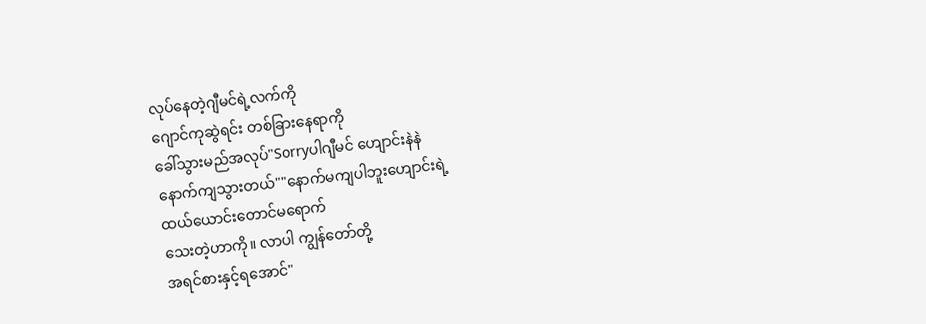လုပ်နေတဲ့ဂျီမင်ရဲ့လက်ကို
ဂျောင်ကုဆွဲရင်း တစ်ခြားနေရာကို
ခေါ်သွားမည်အလုပ်"Sorryပါဂျီမင် ဟျောင်းနဲနဲ
နောက်ကျသွားတယ်""နောက်မကျပါဘူးဟျောင်းရဲ့
ထယ်ယောင်းတောင်မရောက်
သေးတဲ့ဟာကို။ လာပါ ကျွန်တော်တို့
အရင်စားနှင့်ရအောင်"